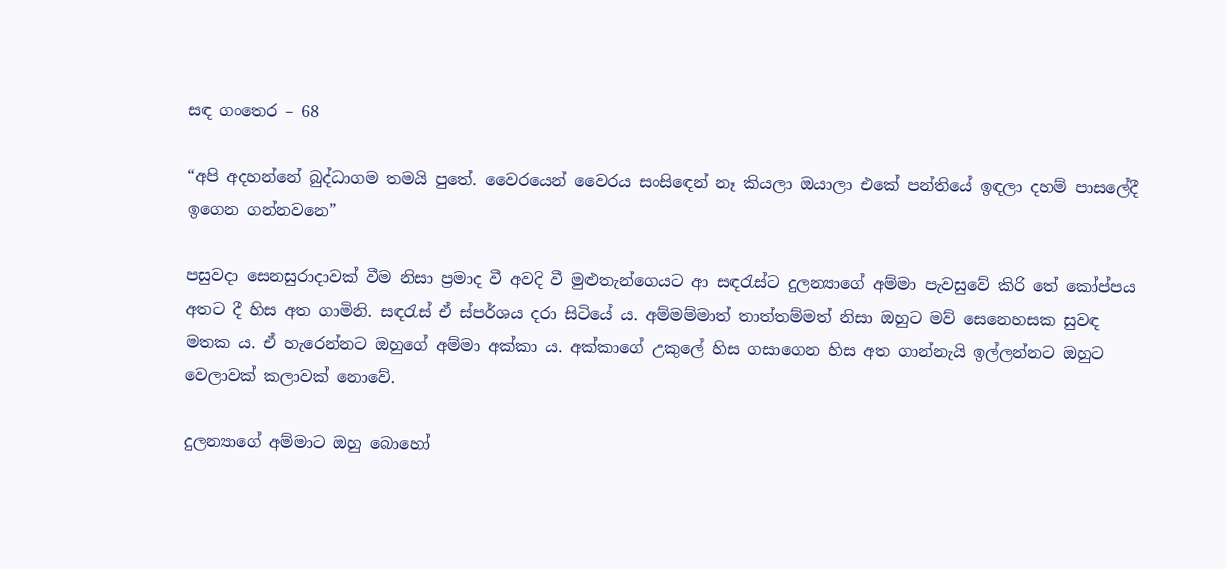සඳ ගංතෙර – 68

“අපි අදහන්නේ බුද්ධාගම තමයි පුතේ. වෛරයෙන් වෛරය සංසිඳෙන් නෑ කියලා ඔයාලා එකේ පන්තියේ ඉඳලා දහම් පාසලේදී ඉගෙන ගන්නවනෙ”

පසුවදා සෙනසුරාදාවක් වීම නිසා ප්‍රමාද වී අවදි වී මුළුතැන්ගෙයට ආ සඳරැස්ට දුලන්‍යාගේ අම්මා පැවසුවේ කිරි තේ කෝප්පය අතට දී හිස අත ගාමිනි. සඳරැස් ඒ ස්පර්ශය දරා සිටියේ ය. අම්මම්මාත් තාත්තම්මත් නිසා ඔහුට මව් සෙනෙහසක සුවඳ මතක ය. ඒ හැරෙන්නට ඔහුගේ අම්මා අක්කා ය. අක්කාගේ උකුලේ හිස ගසාගෙන හිස අත ගාන්නැයි ඉල්ලන්නට ඔහුට වෙලාවක් කලාවක් නොවේ.

දුලන්‍යාගේ අම්මාට ඔහු බොහෝ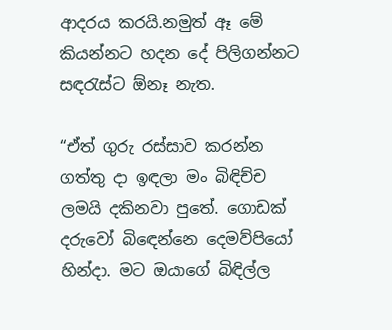ආදරය කරයි.නමුත් ඈ මේ කියන්නට හදන දේ පිලිගන්නට සඳරැස්ට ඕනෑ නැත.

“ඒත් ගුරු රස්සාව කරන්න ගත්තු දා ඉඳලා මං බිඳිච්ච ලමයි දකිනවා පුතේ. ගොඩක් දරුවෝ බිඳෙන්නෙ දෙමව්පියෝ හින්දා. මට ඔයාගේ බිඳිල්ල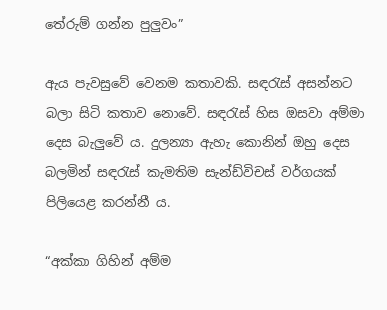තේරුම් ගන්න පුලුවං”

ඇය පැවසුවේ වෙනම කතාවකි. සඳරැස් අසන්නට බලා සිටි කතාව නොවේ. සඳරැස් හිස ඔසවා අම්මා දෙස බැලුවේ ය. දුලන්‍යා ඇහැ කොනින් ඔහු දෙස බලමින් සඳරැස් කැමතිම සැන්ඩ්විචස් වර්ගයක් පිලියෙළ කරන්නී ය.

“අක්කා ගිහින් අම්ම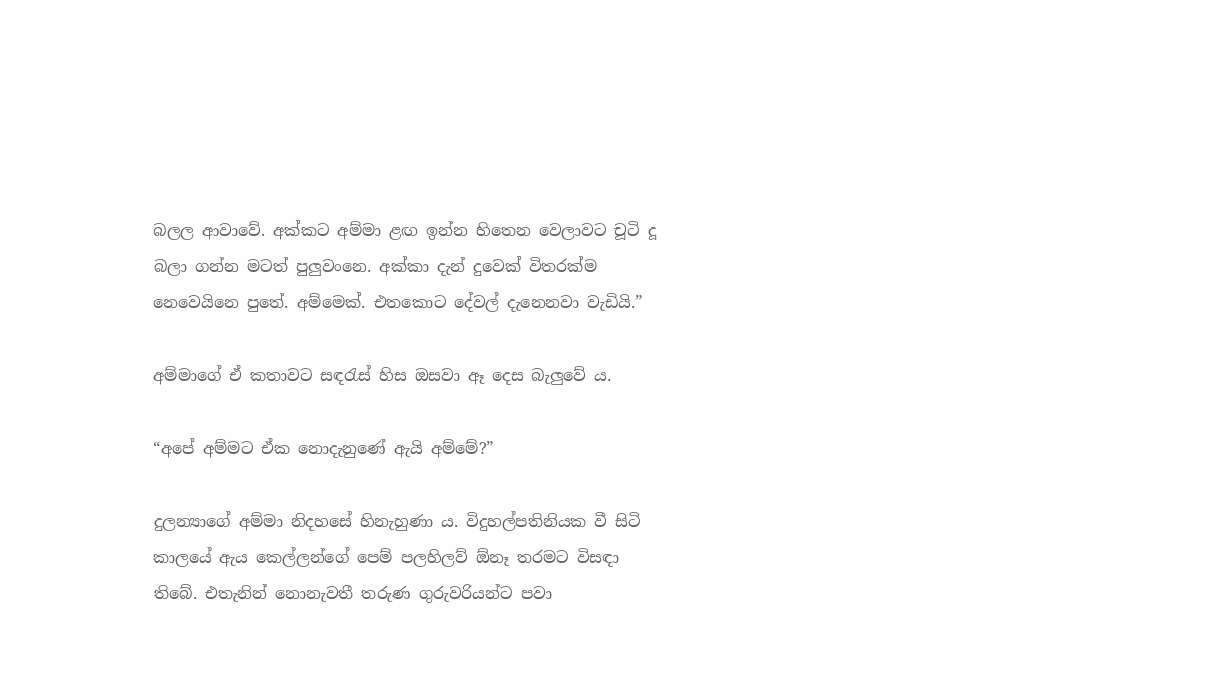බලල ආවාවේ. අක්කට අම්මා ළඟ ඉන්න හිතෙන වෙලාවට චූටි දූ බලා ගන්න මටත් පුලුවංනෙ. අක්කා දැන් දුවෙක් විතරක්ම නෙවෙයිනෙ පුතේ. අම්මෙක්. එතකොට දේවල් දැනෙනවා වැඩියි.”

අම්මාගේ ඒ කතාවට සඳරැස් හිස ඔසවා ඈ දෙස බැලුවේ ය.

“අපේ අම්මට ඒක නොදැනුණේ ඇයි අම්මේ?”

දුලන්‍යාගේ අම්මා නිදහසේ හිනැහුණා ය. විදුහල්පතිනියක වී සිටි කාලයේ ඇය කෙල්ලන්ගේ පෙම් පලහිලව් ඕනෑ තරමට විසඳා තිබේ. එතැනින් නොනැවතී තරුණ ගුරුවරියන්ට පවා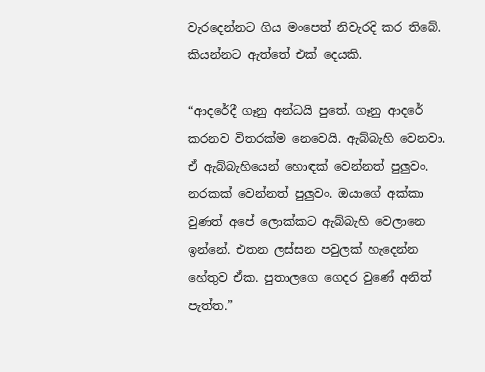වැරදෙන්නට ගිය මංපෙත් නිවැරදි කර තිබේ. කියන්නට ඇත්තේ එක් දෙයකි.

“ආදරේදී ගෑනු අන්ධයි පුතේ. ගෑනු ආදරේ කරනව විතරක්ම නෙවෙයි. ඇබ්බැහි වෙනවා. ඒ ඇබ්බැහියෙන් හොඳක් වෙන්නත් පුලුවං. නරකක් වෙන්නත් පුලුවං. ඔයාගේ අක්කා වුණත් අපේ ලොක්කට ඇබ්බැහි වෙලානෙ ඉන්නේ. එතන ලස්සන පවුලක් හැදෙන්න හේතුව ඒක. පුතාලගෙ ගෙදර වුණේ අනිත් පැත්ත.”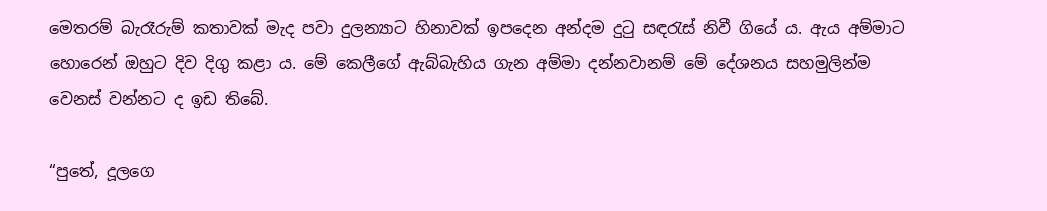මෙතරම් බැරෑරුම් කතාවක් මැද පවා දුලන්‍යාට හිනාවක් ඉපදෙන අන්දම දුටු සඳරැස් නිවී ගියේ ය. ඇය අම්මාට හොරෙන් ඔහුට දිව දිගු කළා ය. මේ කෙලීගේ ඇබ්බැහිය ගැන අම්මා දන්නවානම් මේ දේශනය සහමුලින්ම වෙනස් වන්නට ද ඉඩ තිබේ.

“පුතේ, දූලගෙ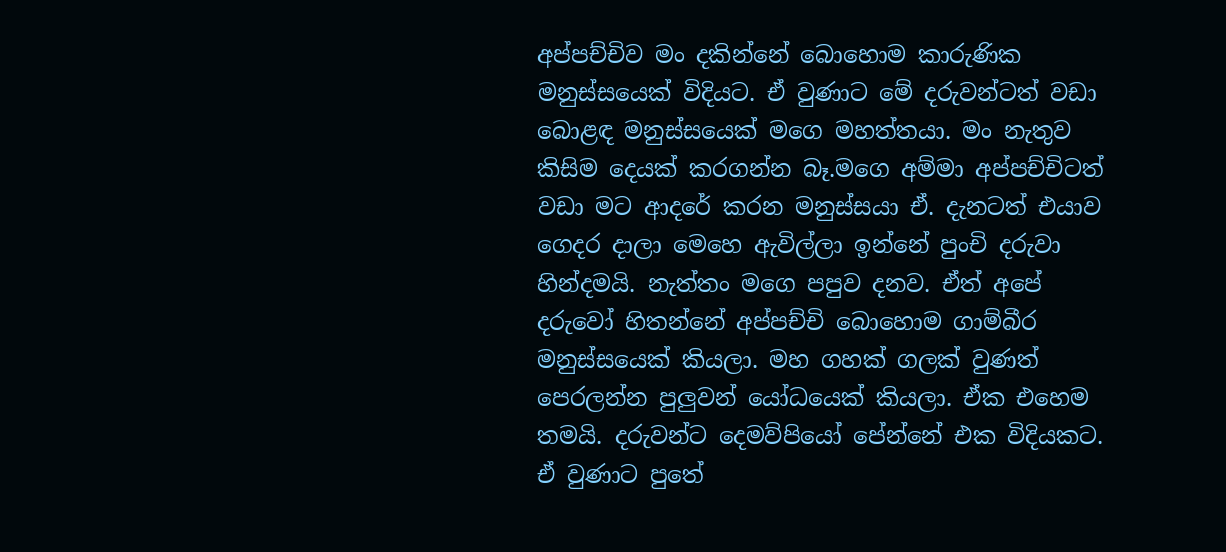අප්පච්චිව මං දකින්නේ බොහොම කාරුණික මනුස්සයෙක් විදියට. ඒ වුණාට මේ දරුවන්ටත් වඩා බොළඳ මනුස්සයෙක් මගෙ මහත්තයා. මං නැතුව කිසිම දෙයක් කරගන්න බෑ.මගෙ අම්මා අප්පච්චිටත් වඩා මට ආදරේ කරන මනුස්සයා ඒ. දැනටත් එයාව ගෙදර දාලා මෙහෙ ඇවිල්ලා ඉන්නේ පුංචි දරුවා හින්දමයි. නැත්තං මගෙ පපුව දනව. ඒත් අපේ දරුවෝ හිතන්නේ අප්පච්චි බොහොම ගාම්බීර මනුස්සයෙක් කියලා. මහ ගහක් ගලක් වුණත් පෙරලන්න පුලුවන් යෝධයෙක් කියලා. ඒක එහෙම තමයි. දරුවන්ට දෙමව්පියෝ පේන්නේ එක විදියකට. ඒ වුණාට පුතේ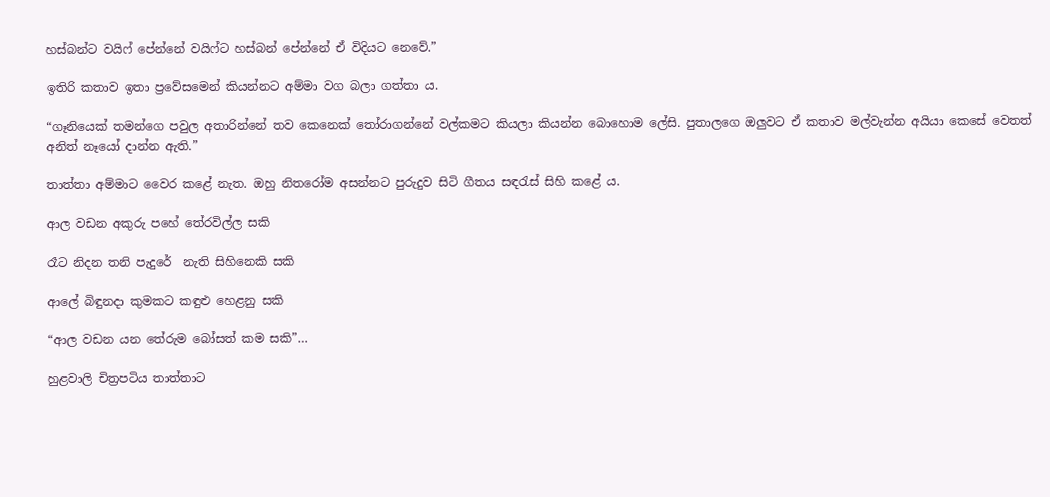හස්බන්ට වයිෆ් පේන්නේ වයිෆ්ට හස්බන් පේන්නේ ඒ විදියට නෙවේ.”

ඉතිරි කතාව ඉතා ප්‍රවේසමෙන් කියන්නට අම්මා වග බලා ගත්තා ය.

“ගෑනියෙක් තමන්ගෙ පවුල අතාරින්නේ තව කෙනෙක් තෝරාගන්නේ වල්කමට කියලා කියන්න බොහොම ලේසි. පුතාලගෙ ඔලුවට ඒ කතාව මල්වැන්න අයියා කෙසේ වෙතත් අනිත් නෑයෝ දාන්න ඇති.”

තාත්තා අම්මාට වෛර කළේ නැත. ඔහු නිතරෝම අසන්නට පුරුදුව සිටි ගීතය සඳරැස් සිහි කළේ ය.

ආල වඩන අකුරු පහේ තේරවිල්ල සකි

රෑට නිදන තනි පැදුරේ  නැති සිහිනෙකි සකි

ආලේ බිඳුනදා කුමකට කඳුළු හෙළනු සකි

“ආල වඩන යන තේරුම බෝසත් කම සකි”…

හුළවාලි චිත්‍රපටිය තාත්තාට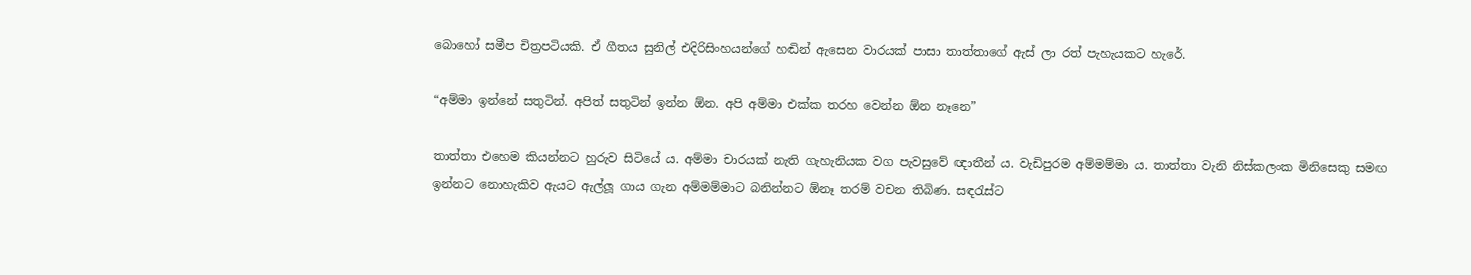බොහෝ සමීප චිත්‍රපටියකි. ඒ ගීතය සුනිල් එදිරිසිංහයන්ගේ හඬින් ඇසෙන වාරයක් පාසා තාත්තාගේ ඇස් ලා රත් පැහැයකට හැරේ.

“අම්මා ඉන්නේ සතුටින්. අපිත් සතුටින් ඉන්න ඕන. අපි අම්මා එක්ක තරහ වෙන්න ඕන නෑනෙ”

තාත්තා එහෙම කියන්නට හුරුව සිටියේ ය. අම්මා චාරයක් නැති ගැහැනියක වග පැවසුවේ ඥාතීන් ය. වැඩිපුරම අම්මම්මා ය. තාත්තා වැනි නිස්කලංක මිනිසෙකු සමඟ ඉන්නට නොහැකිව ඇයට ඇල්ලූ ගාය ගැන අම්මම්මාට බනින්නට ඕනෑ තරම් වචන තිබිණ. සඳරැස්ට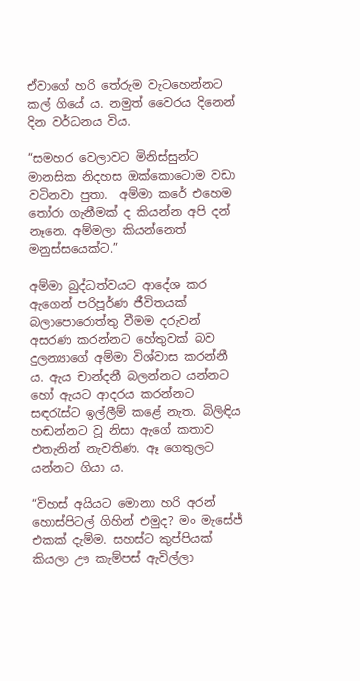ඒවාගේ හරි තේරුම වැටහෙන්නට කල් ගියේ ය. නමුත් වෛරය දිනෙන් දින වර්ධනය විය.

“සමහර වෙලාවට මිනිස්සුන්ට මානසික නිදහස ඔක්කොටොම වඩා වටිනවා පුතා.  අම්මා කරේ එහෙම තෝරා ගැනීමක් ද කියන්න අපි දන් නෑනෙ. අම්මලා කියන්නෙත් මනුස්සයෙක්ට.”

අම්මා බුද්ධත්වයට ආදේශ කර ඇගෙන් පරිපූර්ණ ජීවිතයක් බලාපොරොත්තු වීමම දරුවන් අසරණ කරන්නට හේතුවක් බව දුලන්‍යාගේ අම්මා විශ්වාස කරන්නී ය. ඇය චාන්දනී බලන්නට යන්නට හෝ ඇයට ආදරය කරන්නට සඳරැස්ට ඉල්ලීම් කළේ නැත. බිලිඳිය හඬන්නට වූ නිසා ඇගේ කතාව එතැනින් නැවතිණ. ඈ ගෙතුලට යන්නට ගියා ය.

“විහස් අයියට මොනා හරි අරන් හොස්පිටල් ගිහින් එමුද? මං මැසේජ් එකක් දැම්ම. සහස්ට කුප්පියක් කියලා ඌ කැම්පස් ඇවිල්ලා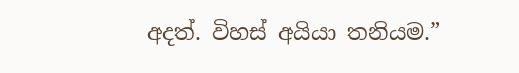අදත්. විහස් අයියා තනියම.”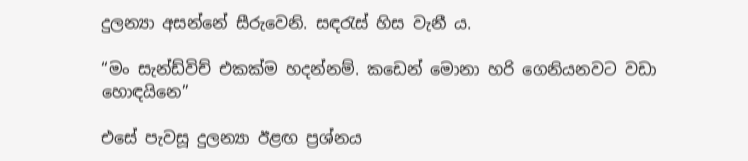දුලන්‍යා අසන්නේ සීරුවෙනි. සඳරැස් හිස වැනී ය.

“මං සැන්ඩ්විච් එකක්ම හදන්නම්. කඩෙන් මොනා හරි ගෙනියනවට වඩා හොඳයිනෙ”

එසේ පැවසූ දුලන්‍යා ඊළඟ ප්‍රශ්නය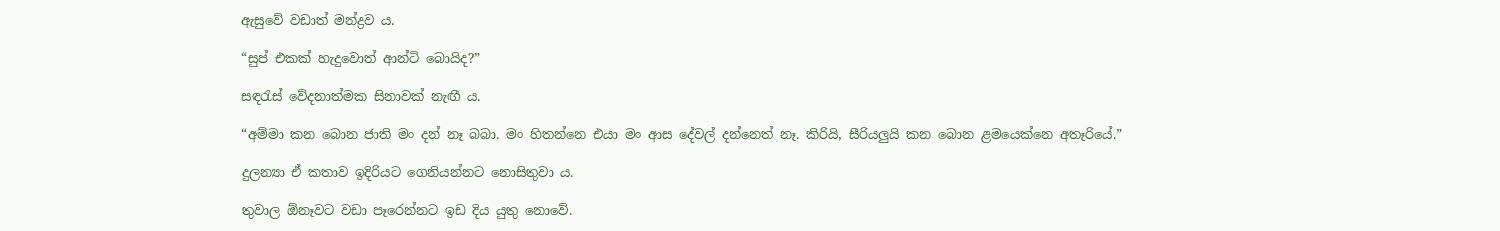ඇසුවේ වඩාත් මන්ද්‍රව ය.

“සුප් එකක් හැදුවොත් ආන්ටි බොයිද?”

සඳරැස් වේදනාත්මක සිනාවක් නැඟී ය.

“අම්මා කන බොන ජාති මං දන් නෑ බබා. මං හිතන්නෙ එයා මං ආස දේවල් දන්නෙත් නෑ. කිරියි, සීරියලුයි කන බොන ළමයෙක්නෙ අතෑරියේ.”

දුලන්‍යා ඒ කතාව ඉදිරියට ගෙනියන්නට නොසිතුවා ය.

තුවාල ඕනෑවට වඩා පෑරෙන්නට ඉඩ දිය යුතු නොවේ.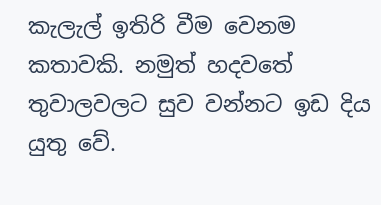කැලැල් ඉතිරි වීම වෙනම කතාවකි. නමුත් හදවතේ තුවාලවලට සුව වන්නට ඉඩ දිය යුතු වේ.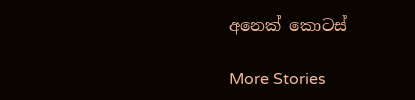අනෙක් කොටස්

More Stories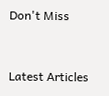Don't Miss


Latest Articles